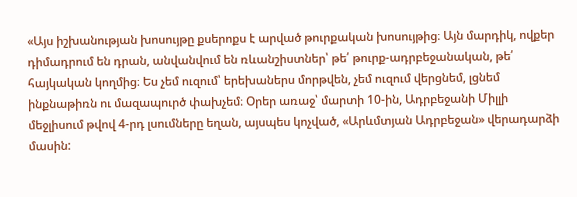«Այս իշխանության խոսույթը քսերոքս է արված թուրքական խոսույթից։ Այն մարդիկ, ովքեր դիմադրում են դրան, անվանվում են ռևանշիստներ՝ թե՛ թուրք-ադրբեջանական, թե՛ հայկական կողմից։ Ես չեմ ուզում՝ երեխաներս մորթվեն, չեմ ուզում վերցնեմ, լցնեմ ինքնաթիռն ու մազապուրծ փախչեմ։ Օրեր առաջ՝ մարտի 10-ին, Ադրբեջանի Միլլի մեջլիսում թվով 4-րդ լսումները եղան, այսպես կոչված, «Արևմտյան Ադրբեջան» վերադարձի մասին: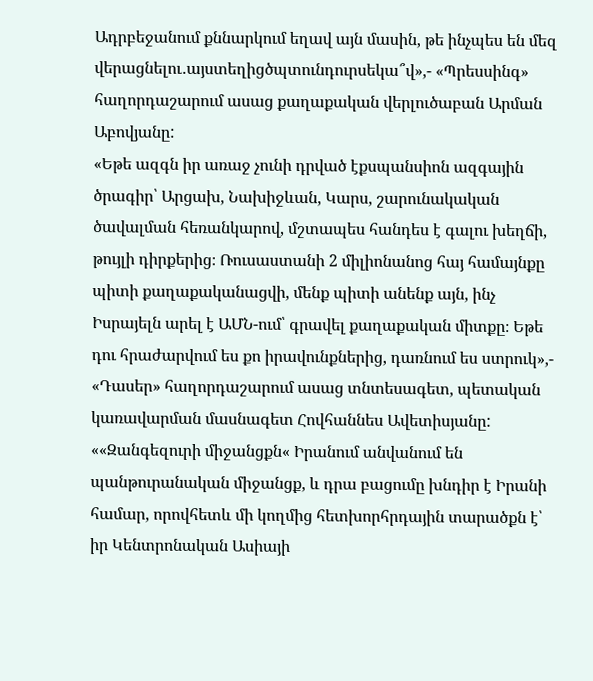Ադրբեջանում քննարկում եղավ այն մասին, թե ինչպես են մեզ վերացնելու․այստեղիցծպտունդուրսեկա՞վ»,- «Պրեսսինգ» հաղորդաշարում ասաց քաղաքական վերլուծաբան Արման Աբովյանը:
«Եթե ազգն իր առաջ չունի դրված էքսպանսիոն ազգային ծրագիր՝ Արցախ, Նախիջևան, Կարս, շարունակական ծավալման հեռանկարով, մշտապես հանդես է գալու խեղճի, թույլի դիրքերից։ Ռուսաստանի 2 միլիոնանոց հայ համայնքը պիտի քաղաքականացվի, մենք պիտի անենք այն, ինչ Իսրայելն արել է ԱՄՆ-ում՝ գրավել քաղաքական միտքը։ Եթե դու հրաժարվում ես քո իրավունքներից, դառնում ես ստրուկ»,- «Դասեր» հաղորդաշարում ասաց տնտեսագետ, պետական կառավարման մասնագետ Հովհաննես Ավետիսյանը:
««Զանգեզուրի միջանցքն« Իրանում անվանում են պանթուրանական միջանցք, և դրա բացումը խնդիր է Իրանի համար, որովհետև մի կողմից հետխորհրդային տարածքն է՝ իր Կենտրոնական Ասիայի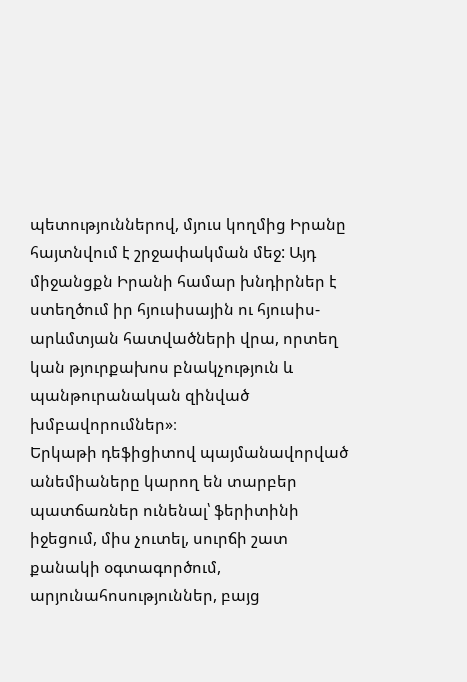պետություններով, մյուս կողմից Իրանը հայտնվում է շրջափակման մեջ: Այդ միջանցքն Իրանի համար խնդիրներ է ստեղծում իր հյուսիսային ու հյուսիս-արևմտյան հատվածների վրա, որտեղ կան թյուրքախոս բնակչություն և պանթուրանական զինված խմբավորումներ»։
Երկաթի դեֆիցիտով պայմանավորված անեմիաները կարող են տարբեր պատճառներ ունենալ՝ ֆերիտինի իջեցում, միս չուտել, սուրճի շատ քանակի օգտագործում, արյունահոսություններ, բայց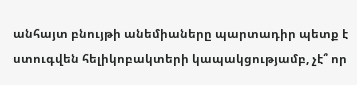անհայտ բնույթի անեմիաները պարտադիր պետք է ստուգվեն հելիկոբակտերի կապակցությամբ, չէ՞ որ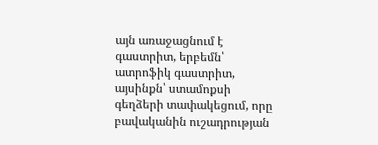այն առաջացնում է գաստրիտ, երբեմն՝ ատրոֆիկ գաստրիտ, այսինքն՝ ստամոքսի գեղձերի տափակեցում, որը բավականին ուշադրության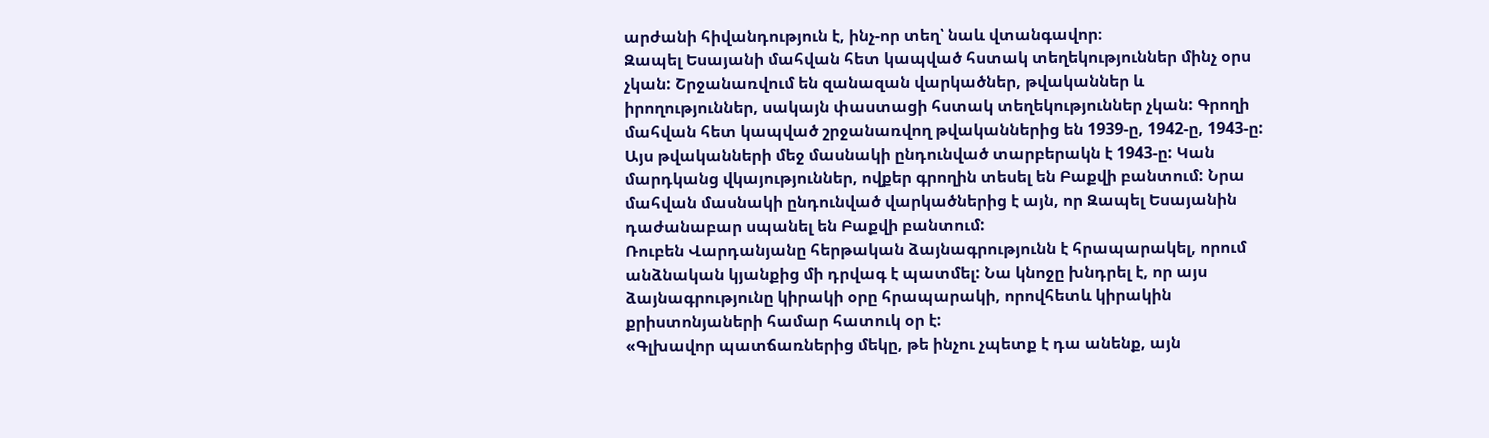արժանի հիվանդություն է, ինչ-որ տեղ՝ նաև վտանգավոր։
Զապել Եսայանի մահվան հետ կապված հստակ տեղեկություններ մինչ օրս չկան: Շրջանառվում են զանազան վարկածներ, թվականներ և իրողություններ, սակայն փաստացի հստակ տեղեկություններ չկան: Գրողի մահվան հետ կապված շրջանառվող թվականներից են 1939-ը, 1942-ը, 1943-ը: Այս թվականների մեջ մասնակի ընդունված տարբերակն է 1943-ը: Կան մարդկանց վկայություններ, ովքեր գրողին տեսել են Բաքվի բանտում: Նրա մահվան մասնակի ընդունված վարկածներից է այն, որ Զապել Եսայանին դաժանաբար սպանել են Բաքվի բանտում:
Ռուբեն Վարդանյանը հերթական ձայնագրությունն է հրապարակել, որում անձնական կյանքից մի դրվագ է պատմել: Նա կնոջը խնդրել է, որ այս ձայնագրությունը կիրակի օրը հրապարակի, որովհետև կիրակին քրիստոնյաների համար հատուկ օր է:
«Գլխավոր պատճառներից մեկը, թե ինչու չպետք է դա անենք, այն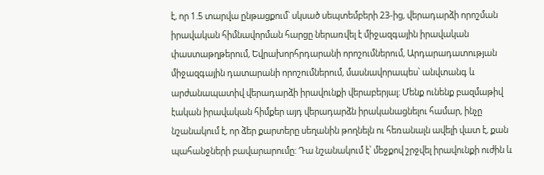է, որ 1.5 տարվա ընթացքում՝ սկսած սեպտեմբերի 23-ից, վերադարձի որոշման իրավական հիմնավորման հարցը ներառվել է միջազգային իրավական փաստաթղթերում, Եվրախորհրդարանի որոշումներում, Արդարադատության միջազգային դատարանի որոշումներում, մասնավորապես՝ անվտանգ և արժանապատիվ վերադարձի իրավունքի վերաբերյալ: Մենք ունենք բազմաթիվ էական իրավական հիմքեր այդ վերադարձն իրականացնելու համար, ինչը նշանակում է, որ ձեր քարտերը սեղանին թողնելն ու հեռանալն ավելի վատ է, քան պահանջների բավարարումը: Դա նշանակում է՝ մեջքով շրջվել իրավունքի ուժին և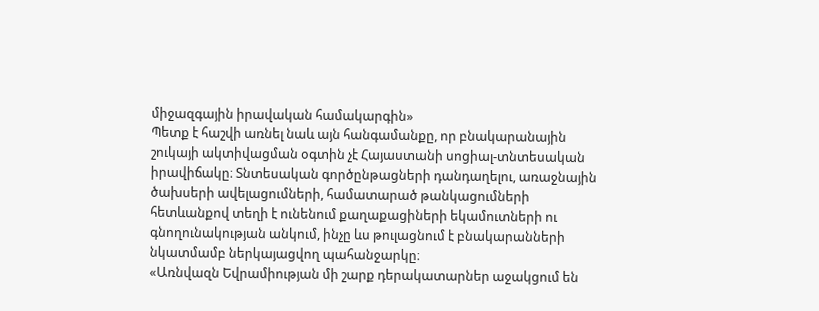միջազգային իրավական համակարգին»
Պետք է հաշվի առնել նաև այն հանգամանքը, որ բնակարանային շուկայի ակտիվացման օգտին չէ Հայաստանի սոցիալ-տնտեսական իրավիճակը։ Տնտեսական գործընթացների դանդաղելու, առաջնային ծախսերի ավելացումների, համատարած թանկացումների հետևանքով տեղի է ունենում քաղաքացիների եկամուտների ու գնողունակության անկում, ինչը ևս թուլացնում է բնակարանների նկատմամբ ներկայացվող պահանջարկը։
«Առնվազն Եվրամիության մի շարք դերակատարներ աջակցում են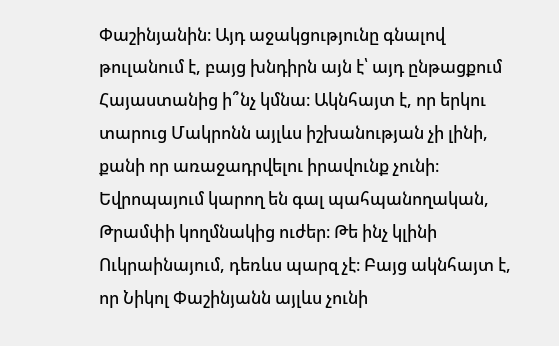Փաշինյանին։ Այդ աջակցությունը գնալով թուլանում է, բայց խնդիրն այն է՝ այդ ընթացքում Հայաստանից ի՞նչ կմնա։ Ակնհայտ է, որ երկու տարուց Մակրոնն այլևս իշխանության չի լինի, քանի որ առաջադրվելու իրավունք չունի։ Եվրոպայում կարող են գալ պահպանողական, Թրամփի կողմնակից ուժեր։ Թե ինչ կլինի Ուկրաինայում, դեռևս պարզ չէ։ Բայց ակնհայտ է, որ Նիկոլ Փաշինյանն այլևս չունի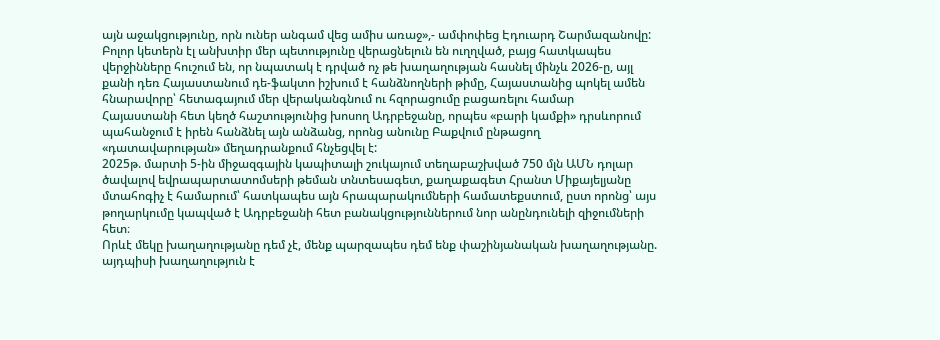այն աջակցությունը, որն ուներ անգամ վեց ամիս առաջ»,- ամփոփեց Էդուարդ Շարմազանովը:
Բոլոր կետերն էլ անխտիր մեր պետությունը վերացնելուն են ուղղված, բայց հատկապես վերջինները հուշում են, որ նպատակ է դրված ոչ թե խաղաղության հասնել մինչև 2026-ը, այլ քանի դեռ Հայաստանում դե-ֆակտո իշխում է հանձնողների թիմը, Հայաստանից պոկել ամեն հնարավորը՝ հետագայում մեր վերականգնում ու հզորացումը բացառելու համար
Հայաստանի հետ կեղծ հաշտությունից խոսող Ադրբեջանը, որպես «բարի կամքի» դրսևորում պահանջում է իրեն հանձնել այն անձանց, որոնց անունը Բաքվում ընթացող «դատավարության» մեղադրանքում հնչեցվել է:
2025թ. մարտի 5-ին միջազգային կապիտալի շուկայում տեղաբաշխված 750 մլն ԱՄՆ դոլար ծավալով եվրապարտատոմսերի թեման տնտեսագետ, քաղաքագետ Հրանտ Միքայելյանը մտահոգիչ է համարում՝ հատկապես այն հրապարակումների համատեքստում, ըստ որոնց՝ այս թողարկումը կապված է Ադրբեջանի հետ բանակցություններում նոր անընդունելի զիջումների հետ։
Որևէ մեկը խաղաղությանը դեմ չէ, մենք պարզապես դեմ ենք փաշինյանական խաղաղությանը. այդպիսի խաղաղություն է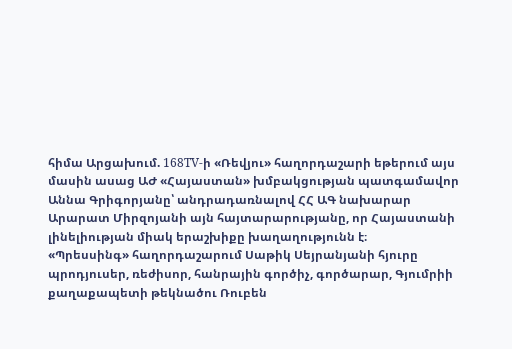հիմա Արցախում. 168TV-ի «Ռեվյու» հաղորդաշարի եթերում այս մասին ասաց ԱԺ «Հայաստան» խմբակցության պատգամավոր Աննա Գրիգորյանը՝ անդրադառնալով ՀՀ ԱԳ նախարար Արարատ Միրզոյանի այն հայտարարությանը, որ Հայաստանի լինելիության միակ երաշխիքը խաղաղությունն է։
«Պրեսսինգ» հաղորդաշարում Սաթիկ Սեյրանյանի հյուրը պրոդյուսեր, ռեժիսոր, հանրային գործիչ, գործարար, Գյումրիի քաղաքապետի թեկնածու Ռուբեն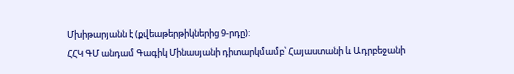Մխիթարյանն է (քվեաթերթիկներից 9-րդը):
ՀՀԿ ԳՄ անդամ Գագիկ Մինասյանի դիտարկմամբ՝ Հայաստանի և Ադրբեջանի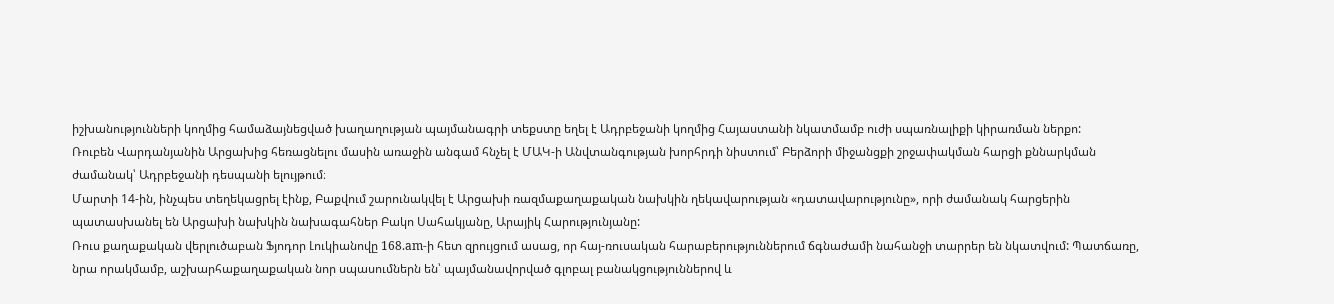իշխանությունների կողմից համաձայնեցված խաղաղության պայմանագրի տեքստը եղել է Ադրբեջանի կողմից Հայաստանի նկատմամբ ուժի սպառնալիքի կիրառման ներքո:
Ռուբեն Վարդանյանին Արցախից հեռացնելու մասին առաջին անգամ հնչել է ՄԱԿ-ի Անվտանգության խորհրդի նիստում՝ Բերձորի միջանցքի շրջափակման հարցի քննարկման ժամանակ՝ Ադրբեջանի դեսպանի ելույթում։
Մարտի 14-ին, ինչպես տեղեկացրել էինք, Բաքվում շարունակվել է Արցախի ռազմաքաղաքական նախկին ղեկավարության «դատավարությունը», որի ժամանակ հարցերին պատասխանել են Արցախի նախկին նախագահներ Բակո Սահակյանը, Արայիկ Հարությունյանը:
Ռուս քաղաքական վերլուծաբան Ֆյոդոր Լուկիանովը 168.am-ի հետ զրույցում ասաց, որ հայ-ռուսական հարաբերություններում ճգնաժամի նահանջի տարրեր են նկատվում: Պատճառը, նրա որակմամբ, աշխարհաքաղաքական նոր սպասումներն են՝ պայմանավորված գլոբալ բանակցություններով և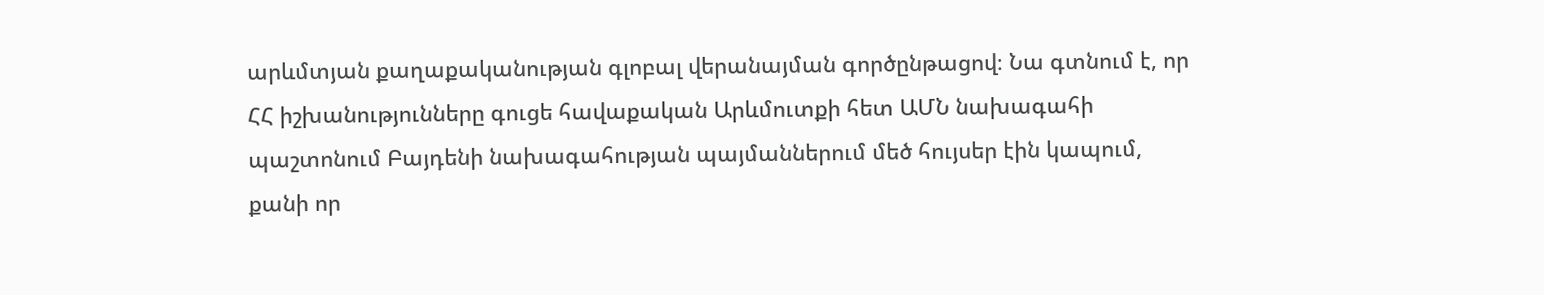արևմտյան քաղաքականության գլոբալ վերանայման գործընթացով։ Նա գտնում է, որ ՀՀ իշխանությունները գուցե հավաքական Արևմուտքի հետ ԱՄՆ նախագահի պաշտոնում Բայդենի նախագահության պայմաններում մեծ հույսեր էին կապում, քանի որ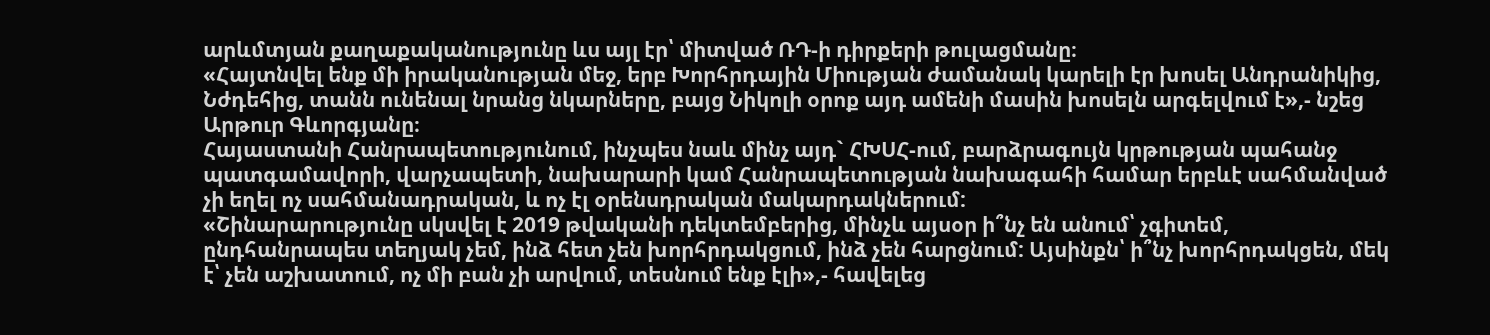արևմտյան քաղաքականությունը ևս այլ էր՝ միտված ՌԴ-ի դիրքերի թուլացմանը։
«Հայտնվել ենք մի իրականության մեջ, երբ Խորհրդային Միության ժամանակ կարելի էր խոսել Անդրանիկից, Նժդեհից, տանն ունենալ նրանց նկարները, բայց Նիկոլի օրոք այդ ամենի մասին խոսելն արգելվում է»,- նշեց Արթուր Գևորգյանը։
Հայաստանի Հանրապետությունում, ինչպես նաև մինչ այդ` ՀԽՍՀ-ում, բարձրագույն կրթության պահանջ պատգամավորի, վարչապետի, նախարարի կամ Հանրապետության նախագահի համար երբևէ սահմանված չի եղել ոչ սահմանադրական, և ոչ էլ օրենսդրական մակարդակներում:
«Շինարարությունը սկսվել է 2019 թվականի դեկտեմբերից, մինչև այսօր ի՞նչ են անում՝ չգիտեմ, ընդհանրապես տեղյակ չեմ, ինձ հետ չեն խորհրդակցում, ինձ չեն հարցնում: Այսինքն՝ ի՞նչ խորհրդակցեն, մեկ է՝ չեն աշխատում, ոչ մի բան չի արվում, տեսնում ենք էլի»,- հավելեց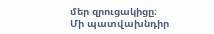մեր զրուցակիցը։
Մի պատվախնդիր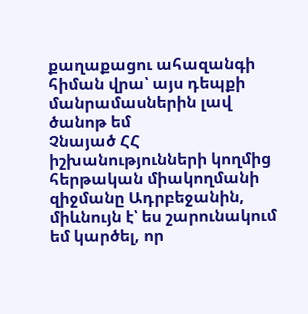քաղաքացու ահազանգի հիման վրա՝ այս դեպքի մանրամասներին լավ ծանոթ եմ
Չնայած ՀՀ իշխանությունների կողմից հերթական միակողմանի զիջմանը Ադրբեջանին, միևնույն է՝ ես շարունակում եմ կարծել, որ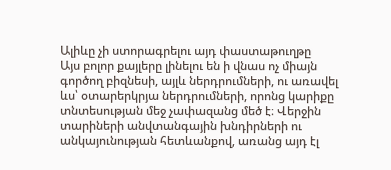Ալիևը չի ստորագրելու այդ փաստաթուղթը
Այս բոլոր քայլերը լինելու են ի վնաս ոչ միայն գործող բիզնեսի, այլև ներդրումների, ու առավել ևս՝ օտարերկրյա ներդրումների, որոնց կարիքը տնտեսության մեջ չափազանց մեծ է։ Վերջին տարիների անվտանգային խնդիրների ու անկայունության հետևանքով, առանց այդ էլ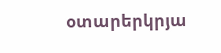օտարերկրյա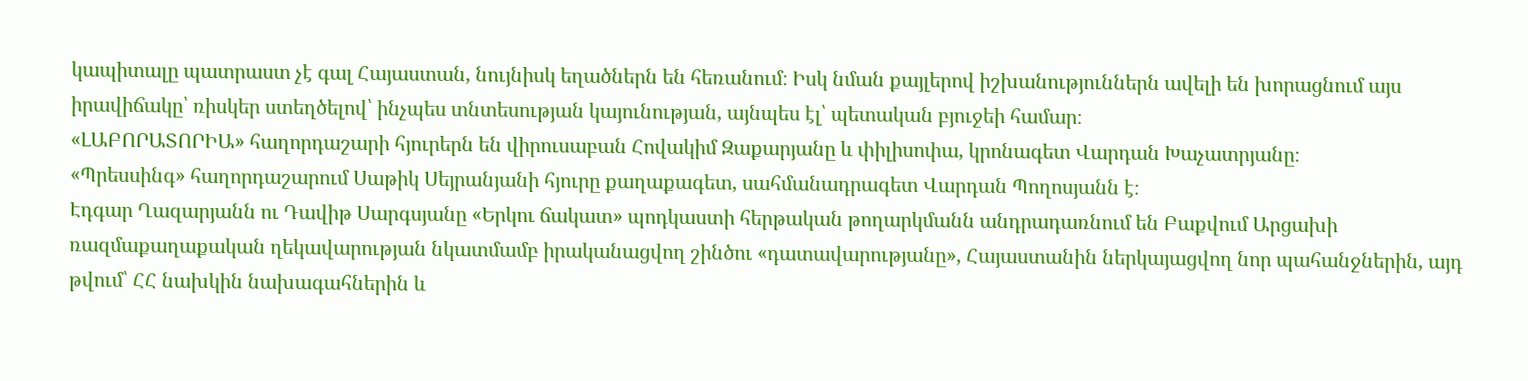կապիտալը պատրաստ չէ գալ Հայաստան, նույնիսկ եղածներն են հեռանում։ Իսկ նման քայլերով իշխանություններն ավելի են խորացնում այս իրավիճակը՝ ռիսկեր ստեղծելով՝ ինչպես տնտեսության կայունության, այնպես էլ՝ պետական բյուջեի համար։
«ԼԱԲՈՐԱՏՈՐԻԱ» հաղորդաշարի հյուրերն են վիրուսաբան Հովակիմ Զաքարյանը և փիլիսոփա, կրոնագետ Վարդան Խաչատրյանը։
«Պրեսսինգ» հաղորդաշարում Սաթիկ Սեյրանյանի հյուրը քաղաքագետ, սահմանադրագետ Վարդան Պողոսյանն է։
Էդգար Ղազարյանն ու Դավիթ Սարգսյանը «Երկու ճակատ» պոդկաստի հերթական թողարկմանն անդրադառնում են Բաքվում Արցախի ռազմաքաղաքական ղեկավարության նկատմամբ իրականացվող շինծու «դատավարությանը», Հայաստանին ներկայացվող նոր պահանջներին, այդ թվում՝ ՀՀ նախկին նախագահներին և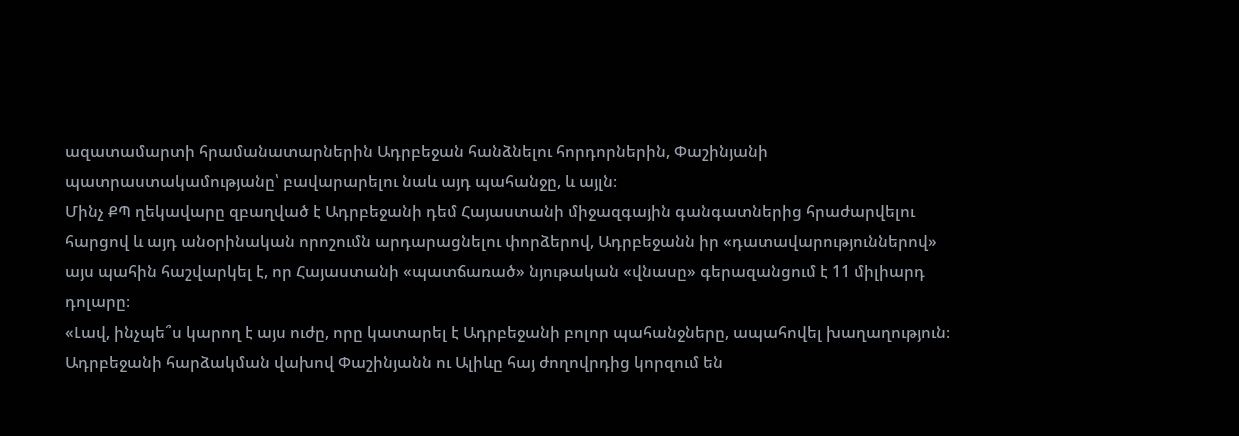ազատամարտի հրամանատարներին Ադրբեջան հանձնելու հորդորներին, Փաշինյանի պատրաստակամությանը՝ բավարարելու նաև այդ պահանջը, և այլն։
Մինչ ՔՊ ղեկավարը զբաղված է Ադրբեջանի դեմ Հայաստանի միջազգային գանգատներից հրաժարվելու հարցով և այդ անօրինական որոշումն արդարացնելու փորձերով, Ադրբեջանն իր «դատավարություններով» այս պահին հաշվարկել է, որ Հայաստանի «պատճառած» նյութական «վնասը» գերազանցում է 11 միլիարդ դոլարը։
«Լավ, ինչպե՞ս կարող է այս ուժը, որը կատարել է Ադրբեջանի բոլոր պահանջները, ապահովել խաղաղություն։ Ադրբեջանի հարձակման վախով Փաշինյանն ու Ալիևը հայ ժողովրդից կորզում են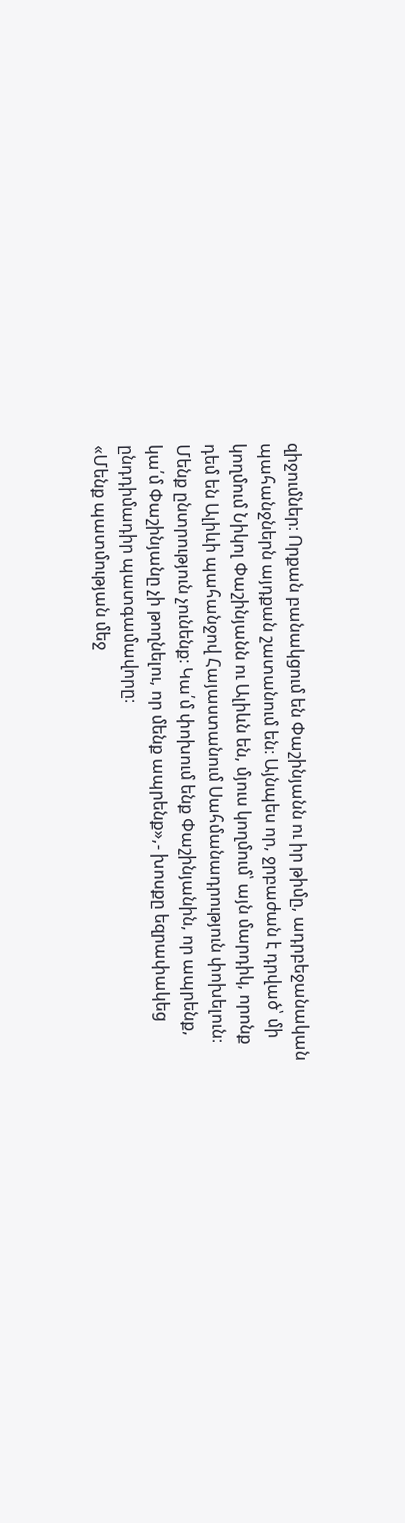զիջումներ։ Որքան բանակցում են Փաշինյանն ու իր թիմը, ադրբեջանական պահանջներն այդքան շատանում են։ Այնպես որ, ջրբաժան է դրված՝ մի կողմում Նիկոլ Փաշինյանն ու Ալիևն են, մյուս կողմում՝ այն մարդիկ, որոնք դեմ են Ալիևի պահանջով Հայաստանում Սահմանադրություն փոխելուն։ Մենք ընտրություն չունենք։ Կա՛մ փոխում ենք Փաշինյանին, որ ապրենք, կա՛մ Փաշինյանը չի թողնելու, որ մենք ապրենք»,- խոսքը եզրափակեց ընդդիմադիր պատգամավորը։
«Մենք պատմության մեջ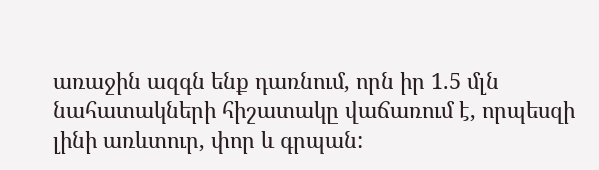առաջին ազգն ենք դառնում, որն իր 1.5 մլն նահատակների հիշատակը վաճառում է, որպեսզի լինի առևտուր, փոր և գրպան: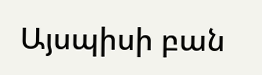Այսպիսի բան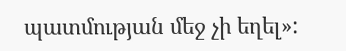պատմության մեջ չի եղել»: